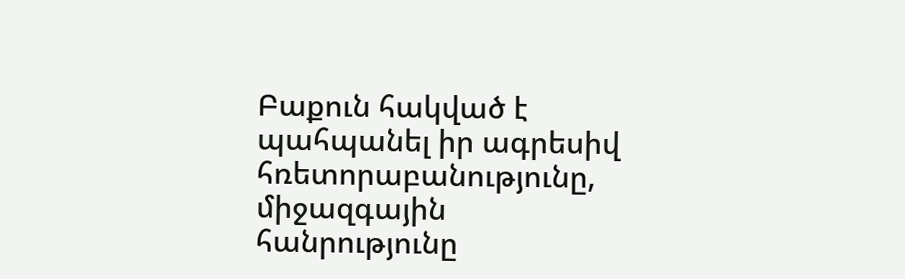Բաքուն հակված է պահպանել իր ագրեսիվ հռետորաբանությունը, միջազգային հանրությունը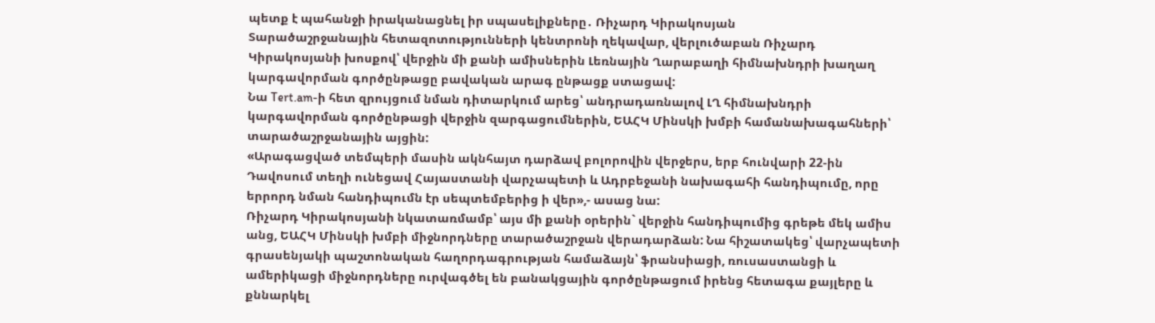պետք է պահանջի իրականացնել իր սպասելիքները․ Ռիչարդ Կիրակոսյան
Տարածաշրջանային հետազոտությունների կենտրոնի ղեկավար, վերլուծաբան Ռիչարդ Կիրակոսյանի խոսքով՝ վերջին մի քանի ամիսներին Լեռնային Ղարաբաղի հիմնախնդրի խաղաղ կարգավորման գործընթացը բավական արագ ընթացք ստացավ:
Նա Tert.am-ի հետ զրույցում նման դիտարկում արեց՝ անդրադառնալով ԼՂ հիմնախնդրի կարգավորման գործընթացի վերջին զարգացումներին, ԵԱՀԿ Մինսկի խմբի համանախագահների՝ տարածաշրջանային այցին:
«Արագացված տեմպերի մասին ակնհայտ դարձավ բոլորովին վերջերս, երբ հունվարի 22-ին Դավոսում տեղի ունեցավ Հայաստանի վարչապետի և Ադրբեջանի նախագահի հանդիպումը, որը երրորդ նման հանդիպումն էր սեպտեմբերից ի վեր»,- ասաց նա:
Ռիչարդ Կիրակոսյանի նկատառմամբ՝ այս մի քանի օրերին` վերջին հանդիպումից գրեթե մեկ ամիս անց, ԵԱՀԿ Մինսկի խմբի միջնորդները տարածաշրջան վերադարձան: Նա հիշատակեց՝ վարչապետի գրասենյակի պաշտոնական հաղորդագրության համաձայն՝ ֆրանսիացի, ռուսաստանցի և ամերիկացի միջնորդները ուրվագծել են բանակցային գործընթացում իրենց հետագա քայլերը և քննարկել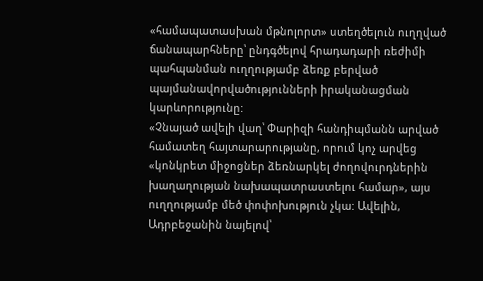«համապատասխան մթնոլորտ» ստեղծելուն ուղղված ճանապարհները՝ ընդգծելով հրադադարի ռեժիմի պահպանման ուղղությամբ ձեռք բերված պայմանավորվածությունների իրականացման կարևորությունը:
«Չնայած ավելի վաղ՝ Փարիզի հանդիպմանն արված համատեղ հայտարարությանը, որում կոչ արվեց «կոնկրետ միջոցներ ձեռնարկել ժողովուրդներին խաղաղության նախապատրաստելու համար», այս ուղղությամբ մեծ փոփոխություն չկա: Ավելին, Ադրբեջանին նայելով՝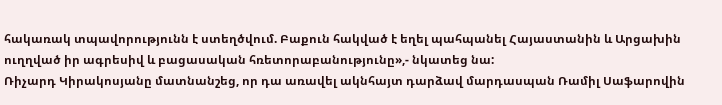հակառակ տպավորությունն է ստեղծվում. Բաքուն հակված է եղել պահպանել Հայաստանին և Արցախին ուղղված իր ագրեսիվ և բացասական հռետորաբանությունը»,- նկատեց նա:
Ռիչարդ Կիրակոսյանը մատնանշեց, որ դա առավել ակնհայտ դարձավ մարդասպան Ռամիլ Սաֆարովին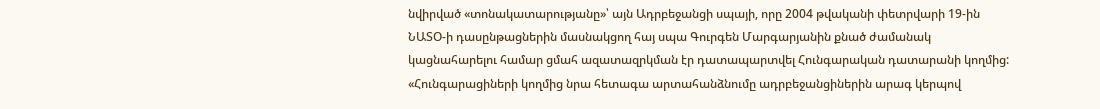նվիրված «տոնակատարությանը»՝ այն Ադրբեջանցի սպայի, որը 2004 թվականի փետրվարի 19-ին ՆԱՏՕ-ի դասընթացներին մասնակցող հայ սպա Գուրգեն Մարգարյանին քնած ժամանակ կացնահարելու համար ցմահ ազատազրկման էր դատապարտվել Հունգարական դատարանի կողմից:
«Հունգարացիների կողմից նրա հետագա արտահանձնումը ադրբեջանցիներին արագ կերպով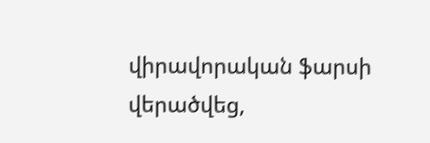վիրավորական ֆարսի վերածվեց,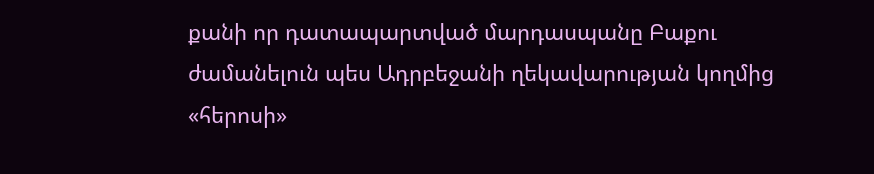քանի որ դատապարտված մարդասպանը Բաքու ժամանելուն պես Ադրբեջանի ղեկավարության կողմից «հերոսի»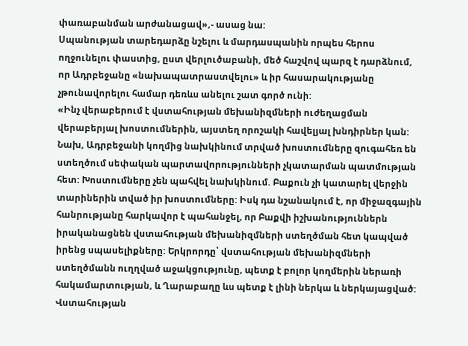փառաբանման արժանացավ»,- ասաց նա:
Սպանության տարեդարձը նշելու և մարդասպանին որպես հերոս ողջունելու փաստից, ըստ վերլուծաբանի, մեծ հաշվով պարզ է դարձնում, որ Ադրբեջանը «նախապատրաստվելու» և իր հասարակությանը չթունավորելու համար դեռևս անելու շատ գործ ունի:
«Ինչ վերաբերում է վստահության մեխանիզմների ուժեղացման վերաբերյալ խոստումներին, այստեղ որոշակի հավելյալ խնդիրներ կան: Նախ, Ադրբեջանի կողմից նախկինում տրված խոստումները զուգահեռ են ստեղծում սեփական պարտավորությունների չկատարման պատմության հետ: Խոստումները չեն պահվել նախկինում. Բաքուն չի կատարել վերջին տարիներին տված իր խոստումները: Իսկ դա նշանակում է, որ միջազգային հանրությանը հարկավոր է պահանջել, որ Բաքվի իշխանություններն իրականացնեն վստահության մեխանիզմների ստեղծման հետ կապված իրենց սպասելիքները: Երկրորդը՝ վստահության մեխանիզմների ստեղծմանն ուղղված աջակցությունը, պետք է բոլոր կողմերին ներառի հակամարտության, և Ղարաբաղը ևս պետք է լինի ներկա և ներկայացված: Վստահության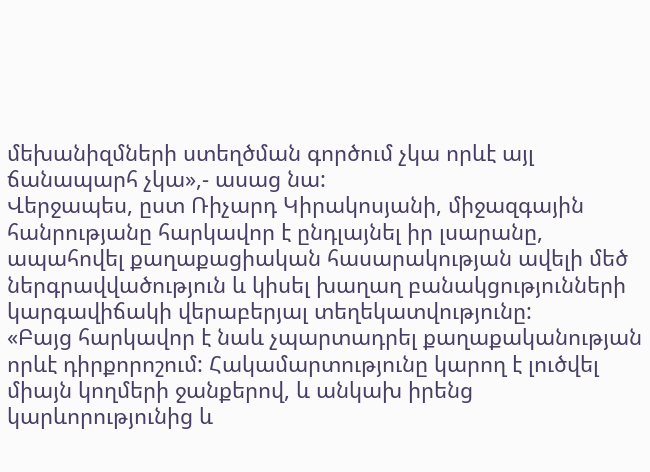մեխանիզմների ստեղծման գործում չկա որևէ այլ ճանապարհ չկա»,- ասաց նա:
Վերջապես, ըստ Ռիչարդ Կիրակոսյանի, միջազգային հանրությանը հարկավոր է ընդլայնել իր լսարանը, ապահովել քաղաքացիական հասարակության ավելի մեծ ներգրավվածություն և կիսել խաղաղ բանակցությունների կարգավիճակի վերաբերյալ տեղեկատվությունը:
«Բայց հարկավոր է նաև չպարտադրել քաղաքականության որևէ դիրքորոշում: Հակամարտությունը կարող է լուծվել միայն կողմերի ջանքերով, և անկախ իրենց կարևորությունից և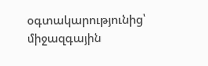օգտակարությունից՝ միջազգային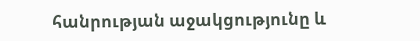հանրության աջակցությունը և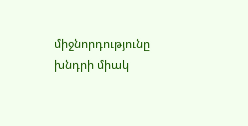միջնորդությունը խնդրի միակ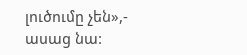լուծումը չեն»,- ասաց նա: